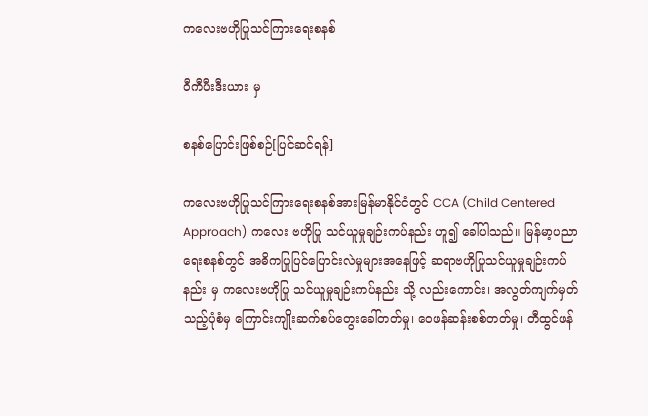ကလေးဗဟိုပြုသင်ကြားရေးစနစ်

ဝီကီပီးဒီးယား မှ

စနစ်ပြောင်းဖြစ်စဉ်[ပြင်ဆင်ရန်]

ကလေးဗဟိုပြုသင်ကြားရေးစနစ်အားမြန်မာနိုင်ငံတွင် CCA (Child Centered Approach) ကလေး ဗဟိုပြု သင်ယူမှုချဉ်းကပ်နည်း ဟူ၍ ခေါ်ပါသည်။ မြန်မာ့ပညာရေးစနစ်တွင် အဓိကပြုပြင်ပြောင်းလဲမှုများအနေဖြင့် ဆရာဗဟိုပြုသင်ယူမှုချဉ်းကပ်နည်း မှ ကလေးဗဟိုပြု သင်ယူမှုချဉ်းကပ်နည်း သို့ လည်းကောင်း၊ အလွတ်ကျက်မှတ်သည့်ပုံစံမှ ကြောင်းကျိုးဆက်စပ်တွေးခေါ်တတ်မှု၊ ဝေဖန်ဆန်းစစ်တတ်မှု၊ တီထွင်ဖန်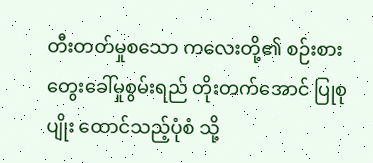တီးတတ်မှုစသော ကလေးတို့၏ စဉ်းစားတွေးခေါ်မှုစွမ်းရည် တိုးတက်အောင် ပြုစုပျိုး ထောင်သည့်ပုံစံ သို့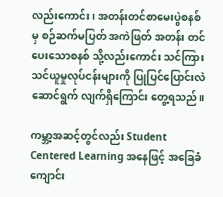လည်းကောင်း၊ အတန်းတင်စာမေးပွဲစနစ်မှ စဉ်ဆက်မပြတ် အကဲဖြတ် အတန်း တင်ပေးသောစနစ် သို့လည်းကောင်း သင်ကြားသင်ယူမှုလုပ်ငန်းများကို ပြုပြင်ပြောင်းလဲဆောင်ရွက် လျက်ရှိကြောင်း တွေ့ရသည်။

ကမ္ဘာ့အဆင့်တွင်လည်း Student Centered Learning အနေဖြင့် အခြေခံကျောင်း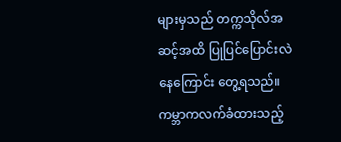များမှသည် တက္ကသိုလ်အဆင့်အထိ ပြုပြင်ပြောင်းလဲနေကြောင်း တွေ့ရသည်။ ကမ္ဘာကလက်ခံထားသည့်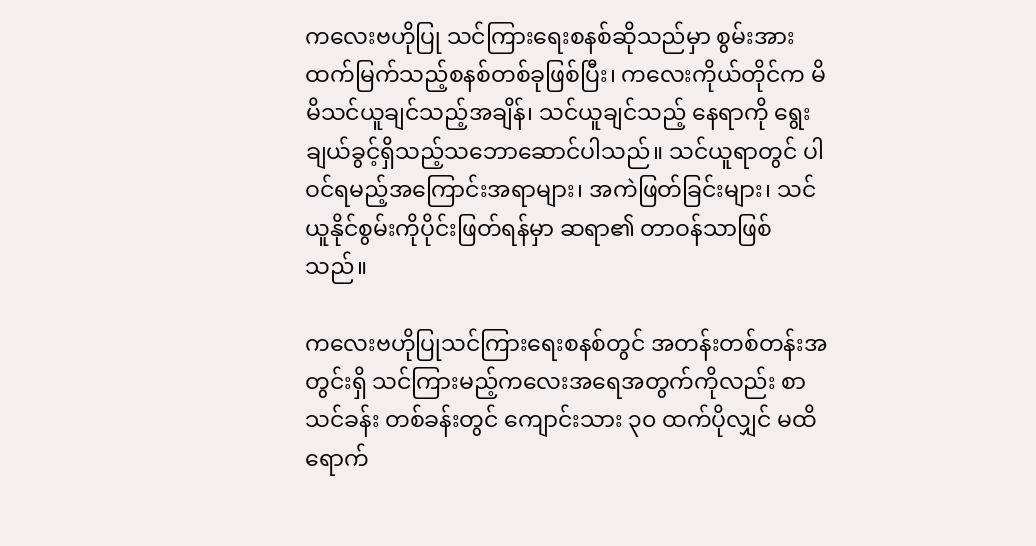ကလေးဗဟိုပြု သင်ကြားရေးစနစ်ဆိုသည်မှာ စွမ်းအားထက်မြက်သည့်စနစ်တစ်ခုဖြစ်ပြီး၊ ကလေးကိုယ်တိုင်က မိမိသင်ယူချင်သည့်အချိန်၊ သင်ယူချင်သည့် နေရာကို ရွေးချယ်ခွင့်ရှိသည့်သဘောဆောင်ပါသည်။ သင်ယူရာတွင် ပါဝင်ရမည့်အကြောင်းအရာများ၊ အကဲဖြတ်ခြင်းများ၊ သင်ယူနိုင်စွမ်းကိုပိုင်းဖြတ်ရန်မှာ ဆရာ၏ တာဝန်သာဖြစ်သည်။

ကလေးဗဟိုပြုသင်ကြားရေးစနစ်တွင် အတန်းတစ်တန်းအတွင်းရှိ သင်ကြားမည့်ကလေးအရေအတွက်ကိုလည်း စာသင်ခန်း တစ်ခန်းတွင် ကျောင်းသား ၃၀ ထက်ပိုလျှင် မထိရောက်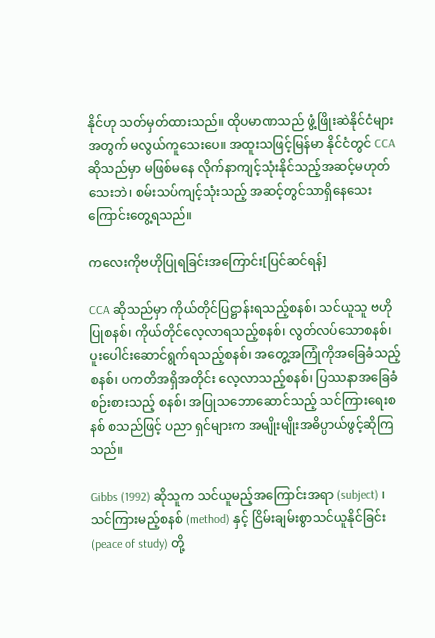နိုင်ဟု သတ်မှတ်ထားသည်။ ထိုပမာဏသည် ဖွံ့ဖြိုးဆဲနိုင်ငံများအတွက် မလွယ်ကူသေးပေ။ အထူးသဖြင့်မြန်မာ နိုင်ငံတွင် CCA ဆိုသည်မှာ မဖြစ်မနေ လိုက်နာကျင့်သုံးနိုင်သည့်အဆင့်မဟုတ်သေးဘဲ၊ စမ်းသပ်ကျင့်သုံးသည့် အဆင့်တွင်သာရှိနေသေးကြောင်းတွေ့ရသည်။

ကလေးကိုဗဟိုပြုရခြင်းအကြောင်း[ပြင်ဆင်ရန်]

CCA ဆိုသည်မှာ ကိုယ်တိုင်ပြဋ္ဌာန်းရသည့်စနစ်၊ သင်ယူသူ ဗဟိုပြုစနစ်၊ ကိုယ်တိုင်လေ့လာရသည့်စနစ်၊ လွတ်လပ်သောစနစ်၊ ပူးပေါင်းဆောင်ရွက်ရသည့်စနစ်၊ အတွေ့အကြုံကိုအခြေခံသည့်စနစ်၊ ပကတိအရှိအတိုင်း လေ့လာသည့်စနစ်၊ ပြဿနာအခြေခံစဉ်းစားသည့် စနစ်၊ အပြုသဘောဆောင်သည့် သင်ကြားရေးစနစ် စသည်ဖြင့် ပညာ ရှင်များက အမျိုးမျိုးအဓိပ္ပာယ်ဖွင့်ဆိုကြသည်။

Gibbs (1992) ဆိုသူက သင်ယူမည့်အကြောင်းအရာ (subject) ၊ သင်ကြားမည့်စနစ် (method) နှင့် ငြိမ်းချမ်းစွာသင်ယူနိုင်ခြင်း (peace of study) တို့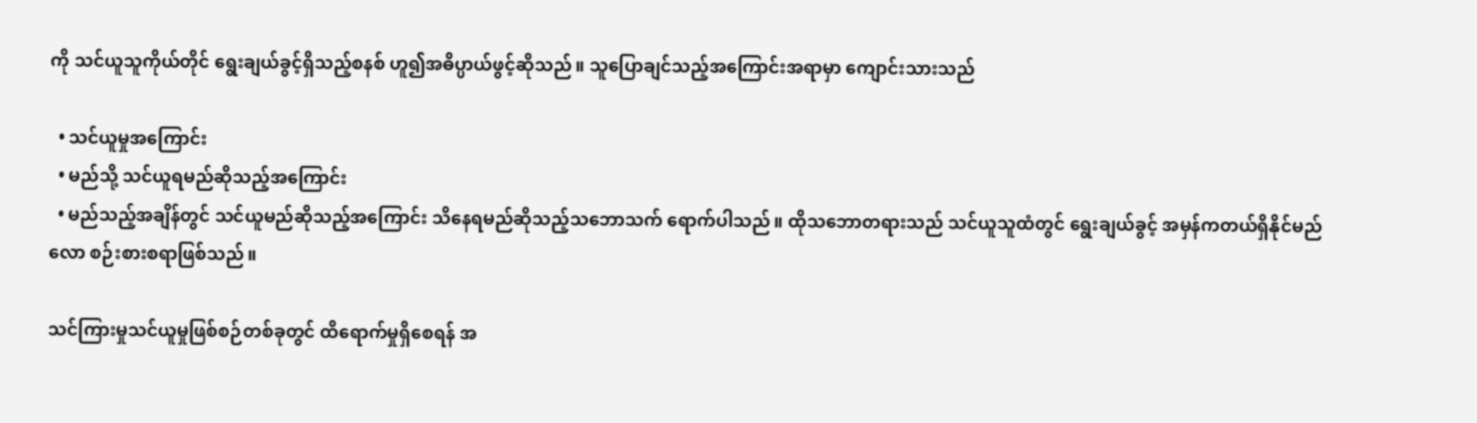ကို သင်ယူသူကိုယ်တိုင် ရွေးချယ်ခွင့်ရှိသည့်စနစ် ဟူ၍အဓိပ္ပာယ်ဖွင့်ဆိုသည်။ သူပြောချင်သည့်အကြောင်းအရာမှာ ကျောင်းသားသည်

  • သင်ယူမှုအကြောင်း
  • မည်သို့ သင်ယူရမည်ဆိုသည့်အကြောင်း
  • မည်သည့်အချိန်တွင် သင်ယူမည်ဆိုသည့်အကြောင်း သိနေရမည်ဆိုသည့်သဘောသက် ရောက်ပါသည်။ ထိုသဘောတရားသည် သင်ယူသူထံတွင် ရွေးချယ်ခွင့် အမှန်ကတယ်ရှိနိုင်မည်လော စဉ်းစားစရာဖြစ်သည်။

သင်ကြားမှုသင်ယူမှုဖြစ်စဉ်တစ်ခုတွင် ထိရောက်မှုရှိစေရန် အ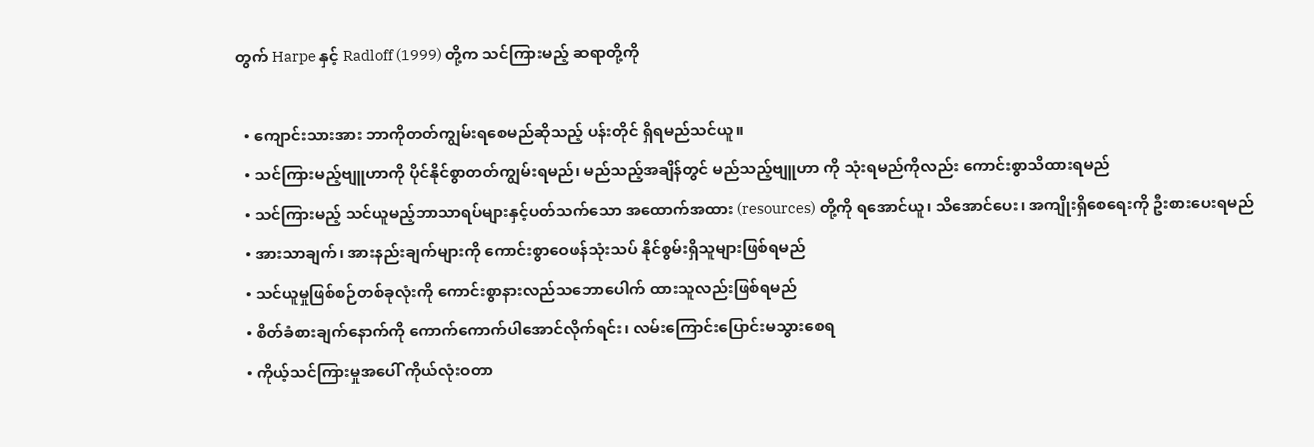တွက် Harpe နှင့် Radloff (1999) တို့က သင်ကြားမည့် ဆရာတို့ကို

  • ကျောင်းသားအား ဘာကိုတတ်ကျွမ်းရစေမည်ဆိုသည့် ပန်းတိုင် ရှိရမည်သင်ယူ။
  • သင်ကြားမည့်ဗျူဟာကို ပိုင်နိုင်စွာတတ်ကျွမ်းရမည်၊ မည်သည့်အချိန်တွင် မည်သည့်ဗျူဟာ ကို သုံးရမည်ကိုလည်း ကောင်းစွာသိထားရမည်
  • သင်ကြားမည့် သင်ယူမည့်ဘာသာရပ်များနှင့်ပတ်သက်သော အထောက်အထား (resources) တို့ကို ရအောင်ယူ၊ သိအောင်ပေး၊ အကျိုးရှိစေရေးကို ဦးစားပေးရမည်
  • အားသာချက်၊ အားနည်းချက်များကို ကောင်းစွာဝေဖန်သုံးသပ် နိုင်စွမ်းရှိသူများဖြစ်ရမည်
  • သင်ယူမှုဖြစ်စဉ်တစ်ခုလုံးကို ကောင်းစွာနားလည်သဘောပေါက် ထားသူလည်းဖြစ်ရမည်
  • စိတ်ခံစားချက်နောက်ကို ကောက်ကောက်ပါအောင်လိုက်ရင်း၊ လမ်းကြောင်းပြောင်းမသွားစေရ
  • ကိုယ့်သင်ကြားမှုအပေါ် ကိုယ်လုံးဝတာ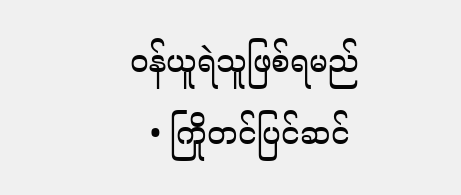ဝန်ယူရဲသူဖြစ်ရမည်
  • ကြိုတင်ပြင်ဆင်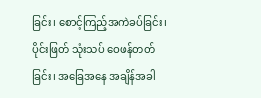ခြင်း၊ စောင့်ကြည့်အကဲခပ်ခြင်း၊ ပိုင်းဖြတ် သုံးသပ် ဝေဖန်တတ်ခြင်း၊ အခြေအနေ အချိန်အခါ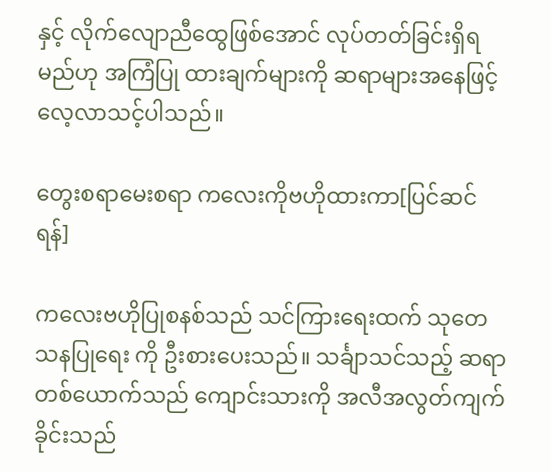နှင့် လိုက်လျောညီထွေဖြစ်အောင် လုပ်တတ်ခြင်းရှိရမည်ဟု အကြံပြု ထားချက်များကို ဆရာများအနေဖြင့် လေ့လာသင့်ပါသည်။

တွေးစရာမေးစရာ ကလေးကိုဗဟိုထားကာ[ပြင်ဆင်ရန်]

ကလေးဗဟိုပြုစနစ်သည် သင်ကြားရေးထက် သုတေသနပြုရေး ကို ဦးစားပေးသည်။ သင်္ချာသင်သည့် ဆရာတစ်ယောက်သည် ကျောင်းသားကို အလီအလွတ်ကျက်ခိုင်းသည်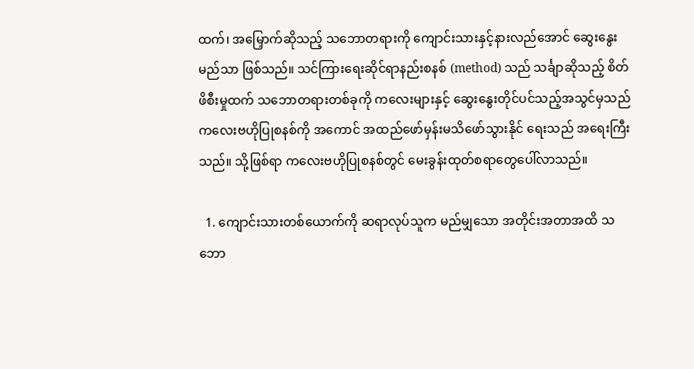ထက်၊ အမြှောက်ဆိုသည့် သဘောတရားကို ကျောင်းသားနှင့်နားလည်အောင် ဆွေးနွေးမည်သာ ဖြစ်သည်။ သင်ကြားရေးဆိုင်ရာနည်းစနစ် (method) သည် သင်္ချာဆိုသည့် စိတ်ဖိစီးမှုထက် သဘောတရားတစ်ခုကို ကလေးများနှင့် ဆွေးနွေးတိုင်ပင်သည့်အသွင်မှသည် ကလေးဗဟိုပြုစနစ်ကို အကောင် အထည်ဖော်မှန်းမသိဖော်သွားနိုင် ရေးသည် အရေးကြီးသည်။ သို့ဖြစ်ရာ ကလေးဗဟိုပြုစနစ်တွင် မေးခွန်းထုတ်စရာတွေပေါ်လာသည်။

  1. ကျောင်းသားတစ်ယောက်ကို ဆရာလုပ်သူက မည်မျှသော အတိုင်းအတာအထိ သဘော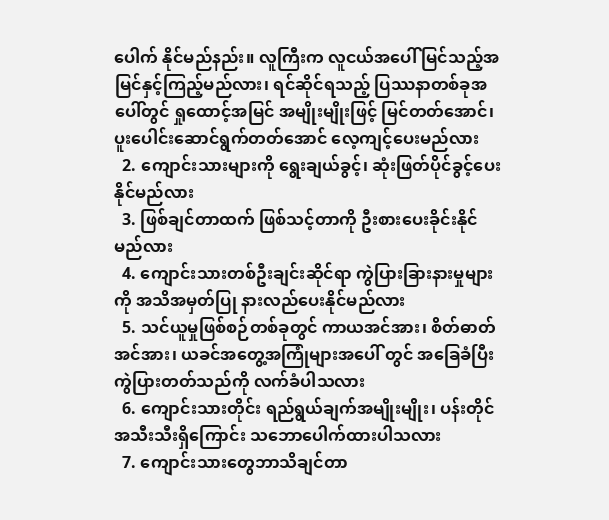ပေါက် နိုင်မည်နည်း။ လူကြီးက လူငယ်အပေါ် မြင်သည့်အမြင်နှင့်ကြည့်မည်လား၊ ရင်ဆိုင်ရသည့် ပြဿနာတစ်ခုအပေါ်တွင် ရှုထောင့်အမြင် အမျိုးမျိုးဖြင့် မြင်တတ်အောင်၊ ပူးပေါင်းဆောင်ရွက်တတ်အောင် လေ့ကျင့်ပေးမည်လား
  2. ကျောင်းသားများကို ရွေးချယ်ခွင့်၊ ဆုံးဖြတ်ပိုင်ခွင့်ပေးနိုင်မည်လား
  3. ဖြစ်ချင်တာထက် ဖြစ်သင့်တာကို ဦးစားပေးခိုင်းနိုင်မည်လား
  4. ကျောင်းသားတစ်ဦးချင်းဆိုင်ရာ ကွဲပြားခြားနားမှုများကို အသိအမှတ်ပြု နားလည်ပေးနိုင်မည်လား
  5. သင်ယူမှုဖြစ်စဉ်တစ်ခုတွင် ကာယအင်အား၊ စိတ်ဓာတ်အင်အား၊ ယခင်အတွေ့အကြုံများအပေါ် တွင် အခြေခံပြီး ကွဲပြားတတ်သည်ကို လက်ခံပါသလား
  6. ကျောင်းသားတိုင်း ရည်ရွယ်ချက်အမျိုးမျိုး၊ ပန်းတိုင်အသီးသီးရှိကြောင်း သဘောပေါက်ထားပါသလား
  7. ကျောင်းသားတွေဘာသိချင်တာ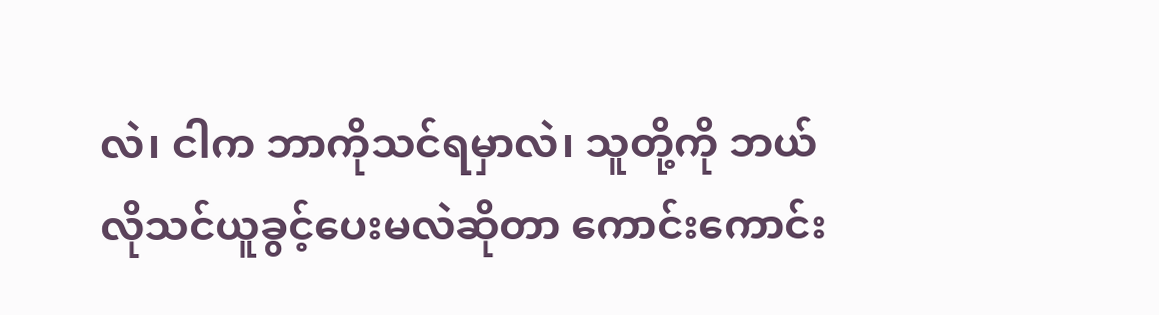လဲ၊ ငါက ဘာကိုသင်ရမှာလဲ၊ သူတို့ကို ဘယ်လိုသင်ယူခွင့်ပေးမလဲဆိုတာ ကောင်းကောင်း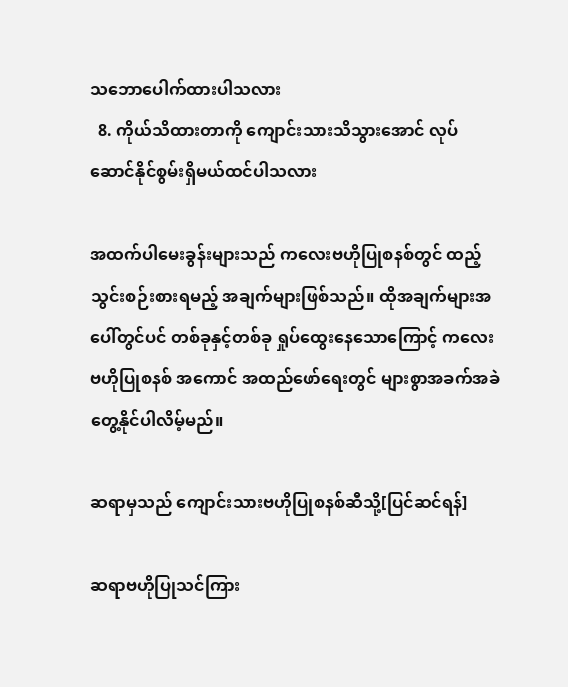သဘောပေါက်ထားပါသလား
  8. ကိုယ်သိထားတာကို ကျောင်းသားသိသွားအောင် လုပ်ဆောင်နိုင်စွမ်းရှိမယ်ထင်ပါသလား

အထက်ပါမေးခွန်းများသည် ကလေးဗဟိုပြုစနစ်တွင် ထည့် သွင်းစဉ်းစားရမည့် အချက်များဖြစ်သည်။ ထိုအချက်များအပေါ်တွင်ပင် တစ်ခုနှင့်တစ်ခု ရှုပ်ထွေးနေသောကြောင့် ကလေးဗဟိုပြုစနစ် အကောင် အထည်ဖော်ရေးတွင် များစွာအခက်အခဲတွေ့နိုင်ပါလိမ့်မည်။

ဆရာမှသည် ကျောင်းသားဗဟိုပြုစနစ်ဆီသို့[ပြင်ဆင်ရန်]

ဆရာဗဟိုပြုသင်ကြား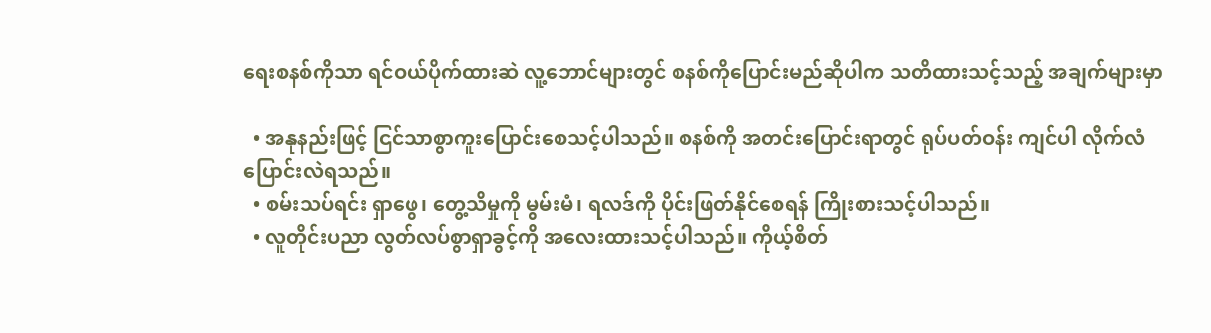ရေးစနစ်ကိုသာ ရင်ဝယ်ပိုက်ထားဆဲ လူ့ဘောင်များတွင် စနစ်ကိုပြောင်းမည်ဆိုပါက သတိထားသင့်သည့် အချက်များမှာ

  • အနုနည်းဖြင့် ငြင်သာစွာကူးပြောင်းစေသင့်ပါသည်။ စနစ်ကို အတင်းပြောင်းရာတွင် ရုပ်ပတ်ဝန်း ကျင်ပါ လိုက်လံပြောင်းလဲရသည်။
  • စမ်းသပ်ရင်း ရှာဖွေ၊ တွေ့သိမှုကို မွမ်းမံ၊ ရလဒ်ကို ပိုင်းဖြတ်နိုင်စေရန် ကြိုးစားသင့်ပါသည်။
  • လူတိုင်းပညာ လွတ်လပ်စွာရှာခွင့်ကို အလေးထားသင့်ပါသည်။ ကိုယ့်စိတ်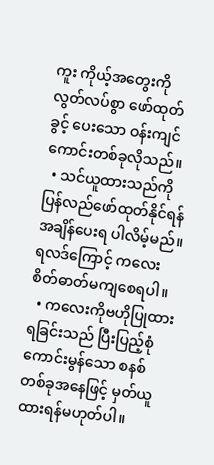ကူး ကိုယ့်အတွေးကို လွတ်လပ်စွာ ဖော်ထုတ်ခွင့် ပေးသော ဝန်းကျင်ကောင်းတစ်ခုလိုသည်။
  • သင်ယူထားသည်ကို ပြန်လည်ဖော်ထုတ်နိုင်ရန် အချိန်ပေးရ ပါလိမ့်မည်။ ရလဒ်ကြောင့် ကလေးစိတ်ဓာတ်မကျစေရပါ။
  • ကလေးကိုဗဟိုပြုထားရခြင်းသည် ပြီးပြည့်စုံ ကောင်းမွန်သော စနစ် တစ်ခုအနေဖြင့် မှတ်ယူထားရန်မဟုတ်ပါ။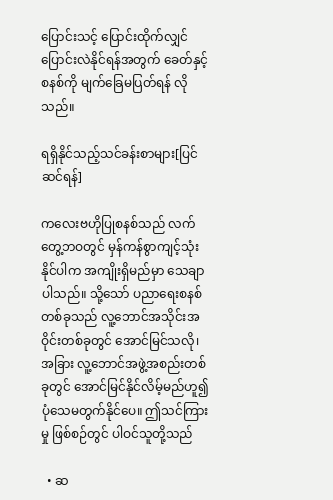ပြောင်းသင့် ပြောင်းထိုက်လျှင် ပြောင်းလဲနိုင်ရန်အတွက် ခေတ်နှင့်စနစ်ကို မျက်ခြေမပြတ်ရန် လိုသည်။

ရရှိနိုင်သည့်သင်ခန်းစာများ[ပြင်ဆင်ရန်]

ကလေးဗဟိုပြုစနစ်သည် လက်တွေ့ဘဝတွင် မှန်ကန်စွာကျင့်သုံးနိုင်ပါက အကျိုးရှိမည်မှာ သေချာပါသည်။ သို့သော် ပညာရေးစနစ် တစ်ခုသည် လူ့ဘောင်အသိုင်းအဝိုင်းတစ်ခုတွင် အောင်မြင်သလို၊ အခြား လူ့ဘောင်အဖွဲ့အစည်းတစ်ခုတွင် အောင်မြင်နိုင်လိမ့်မည်ဟူ၍ ပုံသေမတွက်နိုင်ပေ။ ဤသင်ကြားမှု ဖြစ်စဉ်တွင် ပါဝင်သူတို့သည်

  • ဆ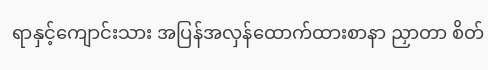ရာနှင့်ကျောင်းသား အပြန်အလှန်ထောက်ထားစာနာ ညှာတာ စိတ်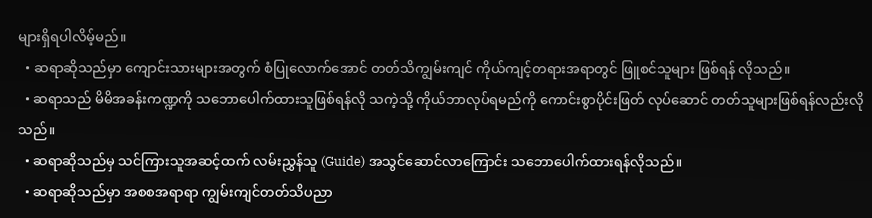များရှိရပါလိမ့်မည်။
  • ဆရာဆိုသည်မှာ ကျောင်းသားများအတွက် စံပြုလောက်အောင် တတ်သိကျွမ်းကျင် ကိုယ်ကျင့်တရားအရာတွင် ဖြူစင်သူများ ဖြစ်ရန် လိုသည်။
  • ဆရာသည် မိမိအခန်းကဏ္ဍကို သဘောပေါက်ထားသူဖြစ်ရန်လို သကဲ့သို့ ကိုယ်ဘာလုပ်ရမည်ကို ကောင်းစွာပိုင်းဖြတ် လုပ်ဆောင် တတ်သူများဖြစ်ရန်လည်းလိုသည်။
  • ဆရာဆိုသည်မှ သင်ကြားသူအဆင့်ထက် လမ်းညွှန်သူ (Guide) အသွင်ဆောင်လာကြောင်း သဘောပေါက်ထားရန်လိုသည်။
  • ဆရာဆိုသည်မှာ အစစအရာရာ ကျွမ်းကျင်တတ်သိပညာ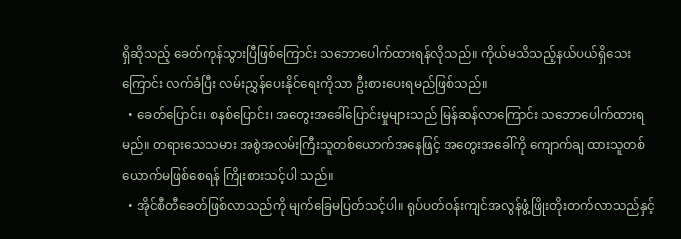ရှိဆိုသည့် ခေတ်ကုန်သွားပြီဖြစ်ကြောင်း သဘောပေါက်ထားရန်လိုသည်။ ကိုယ်မသိသည့်နယ်ပယ်ရှိသေးကြောင်း လက်ခံပြီး လမ်းညွှန်ပေးနိုင်ရေးကိုသာ ဦးစားပေးရမည်ဖြစ်သည်။
  • ခေတ်ပြောင်း၊ စနစ်ပြောင်း၊ အတွေးအခေါ်ပြောင်းမှုများသည် မြန်ဆန်လာကြောင်း သဘောပေါက်ထားရမည်။ တရားသေသမား အစွဲအလမ်းကြီးသူတစ်ယောက်အနေဖြင့် အတွေးအခေါ်ကို ကျောက်ချ ထားသူတစ်ယောက်မဖြစ်စေရန် ကြိုးစားသင့်ပါ သည်။
  • အိုင်စီတီခေတ်ဖြစ်လာသည်ကို မျက်ခြေမပြတ်သင့်ပါ။ ရုပ်ပတ်ဝန်းကျင်အလွန်ဖွံ့ဖြိုးတိုးတက်လာသည်နှင့်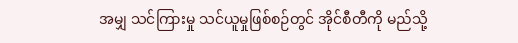အမျှ သင်ကြားမှု သင်ယူမှုဖြစ်စဉ်တွင် အိုင်စီတီကို မည်သို့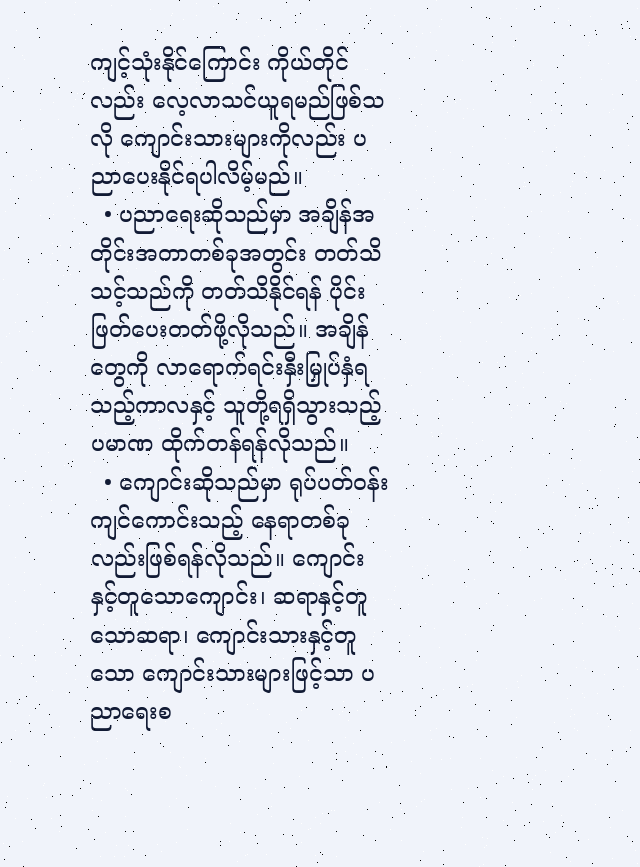ကျင့်သုံးနိုင်ကြောင်း ကိုယ်တိုင်လည်း လေ့လာသင်ယူရမည်ဖြစ်သလို ကျောင်းသားများကိုလည်း ပညာပေးနိုင်ရပါလိမ့်မည်။
  • ပညာရေးဆိုသည်မှာ အချိန်အတိုင်းအတာတစ်ခုအတွင်း တတ်သိသင့်သည်ကို တတ်သိနိုင်ရန် ပိုင်းဖြတ်ပေးတတ်ဖို့လိုသည်။ အချိန်တွေကို လာရောက်ရင်းနှီးမြှုပ်နှံရသည့်ကာလနှင့် သူတို့ရရှိသွားသည့် ပမာဏ ထိုက်တန်ရန်လိုသည်။
  • ကျောင်းဆိုသည်မှာ ရုပ်ပတ်ဝန်းကျင်ကောင်းသည့် နေရာတစ်ခု လည်းဖြစ်ရန်လိုသည်။ ကျောင်း နှင့်တူသောကျောင်း၊ ဆရာနှင့်တူသောဆရာ၊ ကျောင်းသားနှင့်တူသော ကျောင်းသားများဖြင့်သာ ပညာရေးစ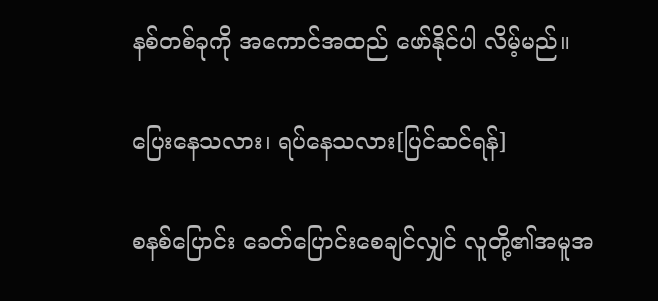နစ်တစ်ခုကို အကောင်အထည် ဖော်နိုင်ပါ လိမ့်မည်။

ပြေးနေသလား၊ ရပ်နေသလား[ပြင်ဆင်ရန်]

စနစ်ပြောင်း ခေတ်ပြောင်းစေချင်လျှင် လူတို့၏အမူအ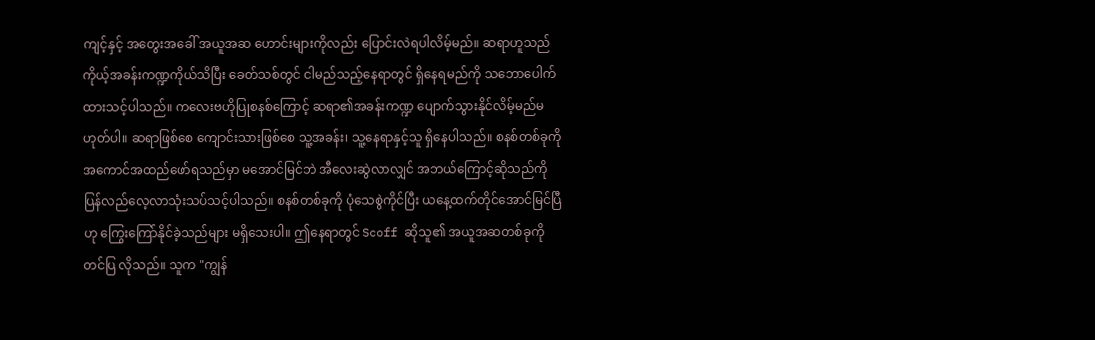ကျင့်နှင့် အတွေးအခေါ် အယူအဆ ဟောင်းများကိုလည်း ပြောင်းလဲရပါလိမ့်မည်။ ဆရာဟူသည် ကိုယ့်အခန်းကဏ္ဍကိုယ်သိပြီး ခေတ်သစ်တွင် ငါမည်သည့်နေရာတွင် ရှိနေရမည်ကို သဘောပေါက်ထားသင့်ပါသည်။ ကလေးဗဟိုပြုစနစ်ကြောင့် ဆရာ၏အခန်းကဏ္ဍ ပျောက်သွားနိုင်လိမ့်မည်မဟုတ်ပါ။ ဆရာဖြစ်စေ ကျောင်းသားဖြစ်စေ သူ့အခန်း၊ သူ့နေရာနှင့်သူ ရှိနေပါသည်။ စနစ်တစ်ခုကိုအကောင်အထည်ဖော်ရသည်မှာ မအောင်မြင်ဘဲ အီလေးဆွဲလာလျှင် အဘယ်ကြောင့်ဆိုသည်ကို ပြန်လည်လေ့လာသုံးသပ်သင့်ပါသည်။ စနစ်တစ်ခုကို ပုံသေစွဲကိုင်ပြီး ယနေ့ထက်တိုင်အောင်မြင်ပြီဟု ကြွေးကြော်နိုင်ခဲ့သည်များ မရှိသေးပါ။ ဤနေရာတွင် Scoff ဆိုသူ၏ အယူအဆတစ်ခုကို တင်ပြ လိုသည်။ သူက "ကျွန်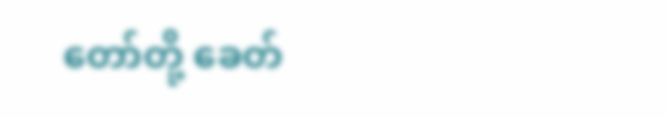တော်တို့ ခေတ်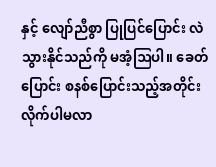နှင့် လျော်ညီစွာ ပြုပြင်ပြောင်း လဲသွားနိုင်သည်ကို မအံ့ဩပါ။ ခေတ်ပြောင်း စနစ်ပြောင်းသည့်အတိုင်း လိုက်ပါမလာ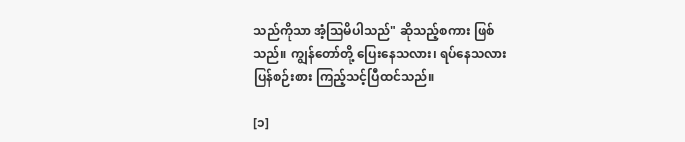သည်ကိုသာ အံ့ဩမိပါသည်" ဆိုသည့်စကား ဖြစ်သည်။ ကျွန်တော်တို့ ပြေးနေသလား၊ ရပ်နေသလား ပြန်စဉ်းစား ကြည့်သင့်ပြီထင်သည်။

[၁]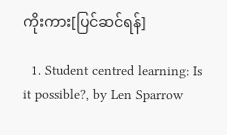ကိုးကား[ပြင်ဆင်ရန်]

  1. Student centred learning: Is it possible?, by Len Sparrow